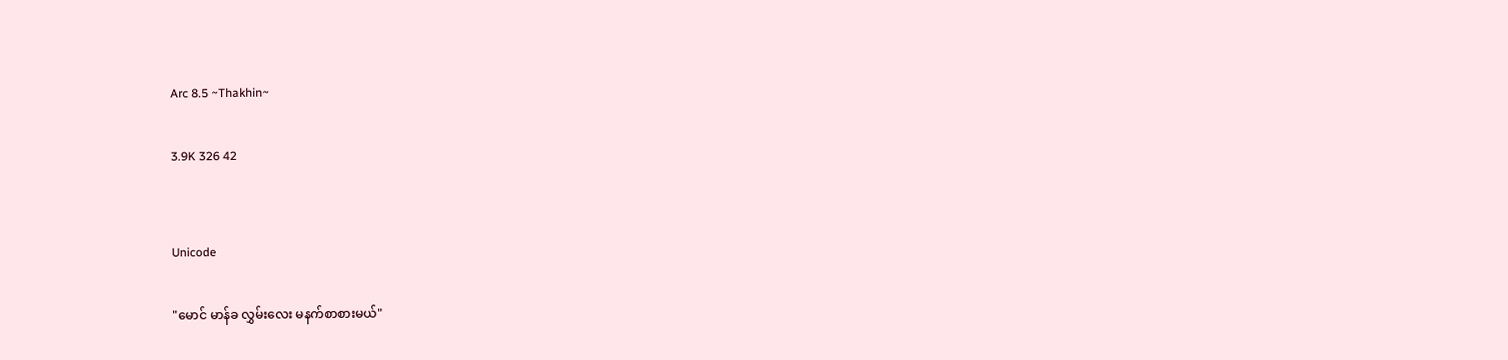Arc 8.5 ~Thakhin~

3.9K 326 42


Unicode

"မောင် မာန်ခ လွှမ်းလေး မနက်စာစားမယ်"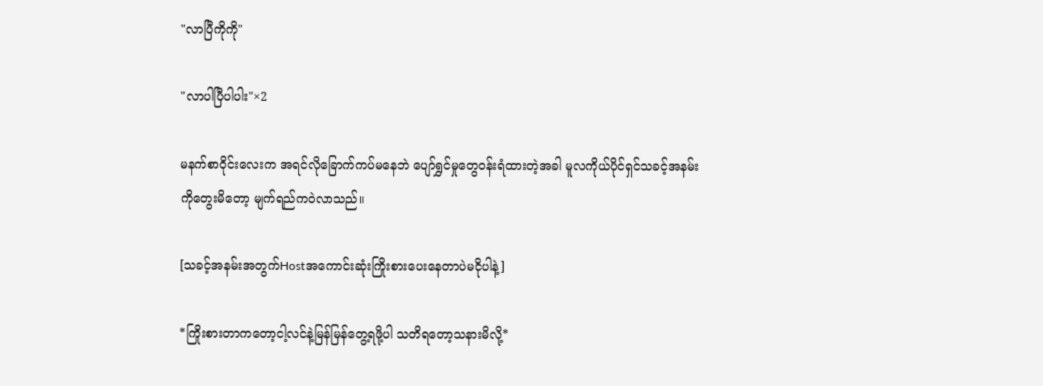"လာပြီကိုကို"

"လာပါပြီပါပါး"×2

မနက်စာဝိုင်းလေးက အရင်လိုခြောက်ကပ်မနေဘဲ ပျော်ရွှင်မှုတွေဝန်းရံထားတဲ့အခါ မူလကိုယ်ပိုင်ရှင်သခင့်အနမ်းကိုတွေးမိတော့ မျက်ရည်ကဝဲလာသည်။

[သခင့်အနမ်းအတွက်Hostအကောင်းဆုံးကြိုးစားပေးနေတာပဲမငိုပါနဲ့]

*ကြိုးစားတာကတော့ငါ့လင်နဲ့မြန်မြန်တွေ့ရဖို့ပါ သတိရတော့သနားမိလို့*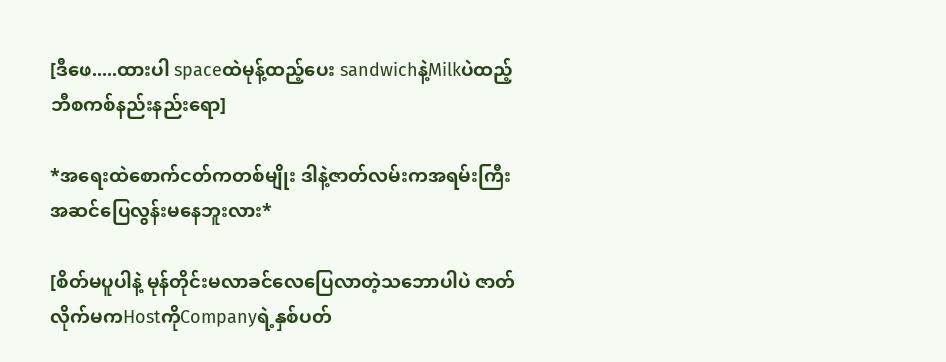[ဒီဖေ.....ထားပါ spaceထဲမုန့်ထည့်ပေး sandwichနဲ့Milkပဲထည့် ဘီစကစ်နည်းနည်းရော]

*အရေးထဲစောက်ငတ်ကတစ်မျိုး ဒါနဲ့ဇာတ်လမ်းကအရမ်းကြီးအဆင်ပြေလွန်းမနေဘူးလား*

[စိတ်မပူပါနဲ့ မုန်တိုင်းမလာခင်လေပြေလာတဲ့သဘောပါပဲ ဇာတ်လိုက်မကHostကိုCompanyရဲ့နှစ်ပတ်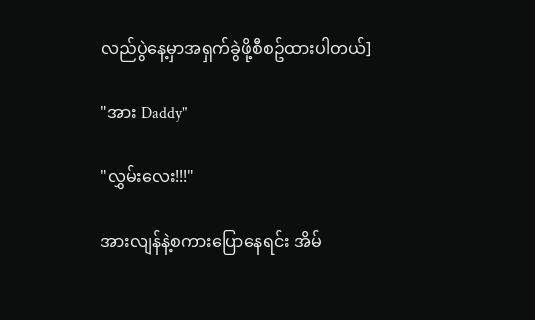လည်ပွဲနေ့မှာအရှက်ခွဲဖို့စီစဥ်ထားပါတယ်]

"အား Daddy"

"လွှမ်းလေး!!!"

အားလျန်နဲ့စကားပြောနေရင်း အိမ်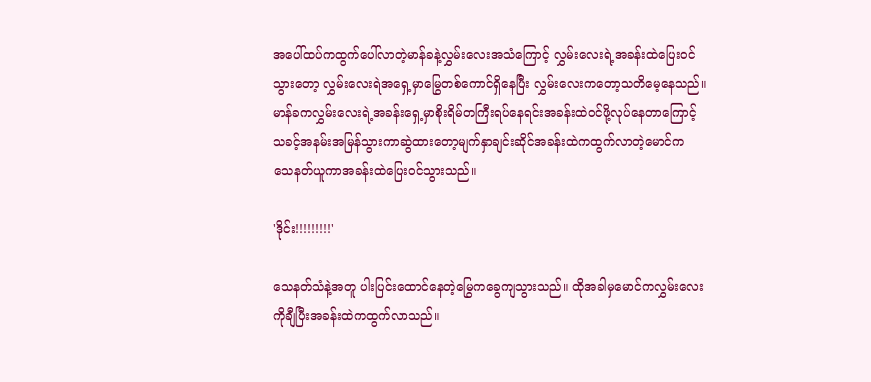အပေါ်ထပ်ကထွက်ပေါ်လာတဲ့မာန်ခနဲ့လွှမ်းလေးအသံကြောင့် လွှမ်းလေးရဲ့အခန်းထဲပြေးဝင်သွားတော့ လွှမ်းလေးရဲအရှေ့မှာမြွေတစ်ကောင်ရှိနေပြီး လွှမ်းလေးကတော့သတိမေ့နေသည်။ မာန်ခကလွှမ်းလေးရဲ့အခန်းရှေ့မှာစိုးရိမ်တကြီးရပ်နေရင်းအခန်းထဲဝင်ဖို့လုပ်နေတာကြောင့်သခင့်အနမ်းအမြန်သွားကာဆွဲထားတော့မျက်နှာချင်းဆိုင်အခန်းထဲကထွက်လာတဲ့မောင်က သေနတ်ယူကာအခန်းထဲပြေးဝင်သွားသည်။

'ဒိုင်း!!!!!!!!!'

သေနတ်သံနဲ့အတူ ပါးပြင်းထောင်နေတဲ့မြွေကခွေကျသွားသည်။ ထိုအခါမှမောင်ကလွှမ်းလေးကိုချီပြီးအခန်းထဲကထွက်လာသည်။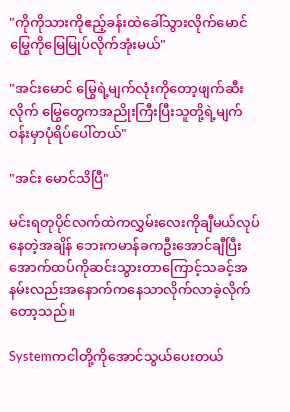"ကိုကိုသားကိုဧည့်ခန်းထဲခေါ်သွားလိုက်မောင်မြွေကိုမြေမြုပ်လိုက်အုံးမယ်"

"အင်းမောင် မြွေရဲ့မျက်လုံးကိုတော့ဖျက်ဆီးလိုက် မြွေတွေကအညိုးကြီးပြီးသူတို့ရဲ့မျက်ဝန်းမှာပုံရိပ်ပေါ်တယ်"

"အင်း မောင်သိပြီ"

မင်းရတုပိုင်လက်ထဲကလွှမ်းလေးကိုချီမယ်လုပ်နေတဲ့အချိန် ဘေးကမာန်ခကဦးအောင်ချီပြီးအောက်ထပ်ကိုဆင်းသွားတာကြောင့်သခင့်အနမ်းလည်းအနောက်ကနေသာလိုက်လာခဲ့လိုက်တော့သည်။

Systemကငါတို့ကိုအောင်သွယ်ပေးတယ်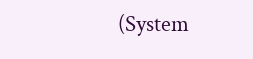(System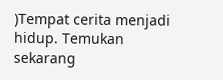)Tempat cerita menjadi hidup. Temukan sekarang